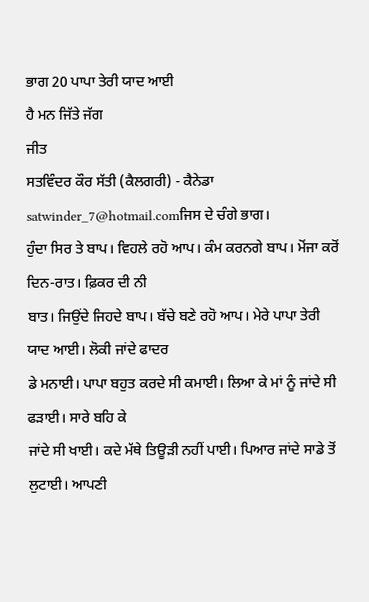ਭਾਗ 20 ਪਾਪਾ ਤੇਰੀ ਯਾਦ ਆਈ
ਹੈ ਮਨ ਜਿੱਤੇ ਜੱਗ
ਜੀਤ
ਸਤਵਿੰਦਰ ਕੌਰ ਸੱਤੀ (ਕੈਲਗਰੀ) - ਕੈਨੇਡਾ satwinder_7@hotmail.comਜਿਸ ਦੇ ਚੰਗੇ ਭਾਗ।
ਹੁੰਦਾ ਸਿਰ ਤੇ ਬਾਪ। ਵਿਹਲੇ ਰਹੋ ਆਪ। ਕੰਮ ਕਰਨਗੇ ਬਾਪ। ਮੋਂਜਾ ਕਰੋਂ ਦਿਨ-ਰਾਤ। ਫ਼ਿਕਰ ਦੀ ਨੀ
ਬਾਤ। ਜਿਉਂਦੇ ਜਿਹਦੇ ਬਾਪ। ਬੱਚੇ ਬਣੇ ਰਹੋ ਆਪ। ਮੇਰੇ ਪਾਪਾ ਤੇਰੀ ਯਾਦ ਆਈ। ਲੋਕੀ ਜਾਂਦੇ ਫਾਦਰ
ਡੇ ਮਨਾਈ। ਪਾਪਾ ਬਹੁਤ ਕਰਦੇ ਸੀ ਕਮਾਈ। ਲਿਆ ਕੇ ਮਾਂ ਨੂੰ ਜਾਂਦੇ ਸੀ ਫੜਾਈ। ਸਾਰੇ ਬਹਿ ਕੇ
ਜਾਂਦੇ ਸੀ ਖਾਈ। ਕਦੇ ਮੱਥੇ ਤਿਊੜੀ ਨਹੀਂ ਪਾਈ। ਪਿਆਰ ਜਾਂਦੇ ਸਾਡੇ ਤੋਂ ਲੁਟਾਈ। ਆਪਣੀ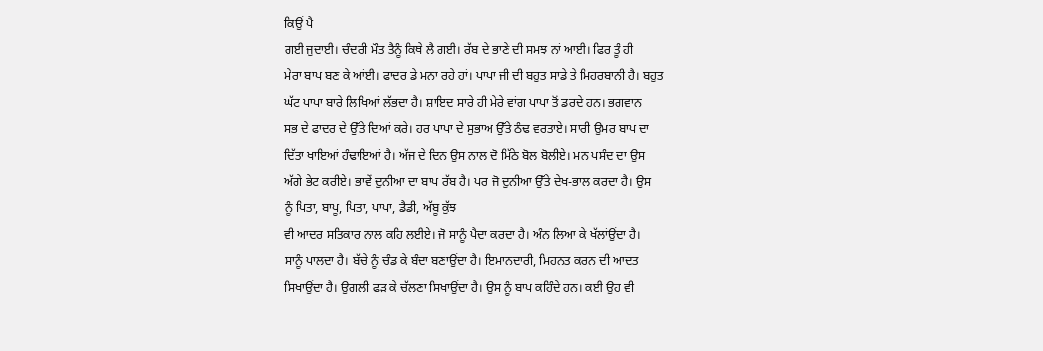ਕਿਉਂ ਪੈ
ਗਈ ਜੁਦਾਈ। ਚੰਦਰੀ ਮੌਤ ਤੈਨੂੰ ਕਿਥੇ ਲੈ ਗਈ। ਰੱਬ ਦੇ ਭਾਣੇ ਦੀ ਸਮਝ ਨਾਂ ਆਈ। ਫਿਰ ਤੂੰ ਹੀ
ਮੇਰਾ ਬਾਪ ਬਣ ਕੇ ਆਂਈ। ਫਾਦਰ ਡੇ ਮਨਾ ਰਹੇ ਹਾਂ। ਪਾਪਾ ਜੀ ਦੀ ਬਹੁਤ ਸਾਡੇ ਤੇ ਮਿਹਰਬਾਨੀ ਹੈ। ਬਹੁਤ
ਘੱਟ ਪਾਪਾ ਬਾਰੇ ਲਿਖਿਆਂ ਲੱਭਦਾ ਹੈ। ਸ਼ਾਇਦ ਸਾਰੇ ਹੀ ਮੇਰੇ ਵਾਂਗ ਪਾਪਾ ਤੋਂ ਡਰਦੇ ਹਨ। ਭਗਵਾਨ
ਸਭ ਦੇ ਫਾਦਰ ਦੇ ਉੱਤੇ ਦਿਆਂ ਕਰੇ। ਹਰ ਪਾਪਾ ਦੇ ਸੁਭਾਅ ਉੱਤੇ ਠੰਢ ਵਰਤਾਏ। ਸਾਰੀ ਉਮਰ ਬਾਪ ਦਾ
ਦਿੱਤਾ ਖਾਇਆਂ ਹੰਢਾਇਆਂ ਹੈ। ਅੱਜ ਦੇ ਦਿਨ ਉਸ ਨਾਲ ਦੋ ਮਿੱਠੇ ਬੋਲ ਬੋਲੀਏ। ਮਨ ਪਸੰਦ ਦਾ ਉਸ
ਅੱਗੇ ਭੇਟ ਕਰੀਏ। ਭਾਵੇਂ ਦੁਨੀਆ ਦਾ ਬਾਪ ਰੱਬ ਹੈ। ਪਰ ਜੋ ਦੁਨੀਆ ਉੱਤੇ ਦੇਖ-ਭਾਲ ਕਰਦਾ ਹੈ। ਉਸ
ਨੂੰ ਪਿਤਾ, ਬਾਪੂ, ਪਿਤਾ, ਪਾਪਾ, ਡੈਡੀ, ਅੱਬੂ ਕੁੱਝ
ਵੀ ਆਦਰ ਸਤਿਕਾਰ ਨਾਲ ਕਹਿ ਲਈਏ। ਜੋ ਸਾਨੂੰ ਪੈਦਾ ਕਰਦਾ ਹੈ। ਅੰਨ ਲਿਆ ਕੇ ਖੱਲਾਂਉਂਦਾ ਹੈ।
ਸਾਨੂੰ ਪਾਲਦਾ ਹੈ। ਬੱਚੇ ਨੂੰ ਚੰਡ ਕੇ ਬੰਦਾ ਬਣਾਉਂਦਾ ਹੈ। ਇਮਾਨਦਾਰੀ, ਮਿਹਨਤ ਕਰਨ ਦੀ ਆਦਤ
ਸਿਖਾਉਂਦਾ ਹੈ। ਉਗਲੀ ਫੜ ਕੇ ਚੱਲਣਾ ਸਿਖਾਉਂਦਾ ਹੈ। ਉਸ ਨੂੰ ਬਾਪ ਕਹਿੰਦੇ ਹਨ। ਕਈ ਉਹ ਵੀ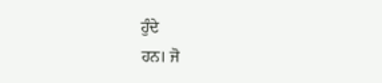ਹੁੰਦੇ
ਹਨ। ਜੋ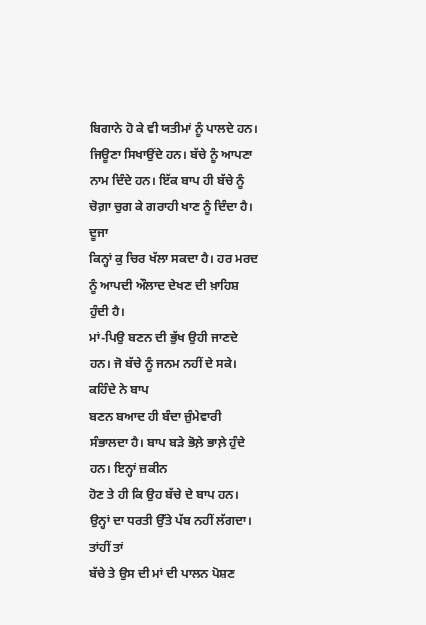ਬਿਗਾਨੇ ਹੋ ਕੇ ਵੀ ਯਤੀਮਾਂ ਨੂੰ ਪਾਲਦੇ ਹਨ। ਜਿਊਣਾ ਸਿਖਾਉਂਦੇ ਹਨ। ਬੱਚੇ ਨੂੰ ਆਪਣਾ
ਨਾਮ ਦਿੰਦੇ ਹਨ। ਇੱਕ ਬਾਪ ਹੀ ਬੱਚੇ ਨੂੰ ਚੋਗ਼ਾ ਚੁਗ ਕੇ ਗਰਾਹੀ ਖਾਣ ਨੂੰ ਦਿੰਦਾ ਹੈ। ਦੂਜਾ
ਕਿਨ੍ਹਾਂ ਕੁ ਚਿਰ ਖੱਲਾ ਸਕਦਾ ਹੈ। ਹਰ ਮਰਦ ਨੂੰ ਆਪਦੀ ਔਲਾਦ ਦੇਖਣ ਦੀ ਖ਼ਾਹਿਸ਼ ਹੁੰਦੀ ਹੈ।
ਮਾਂ-ਪਿਉ ਬਣਨ ਦੀ ਭੁੱਖ ਉਹੀ ਜਾਣਦੇ ਹਨ। ਜੋ ਬੱਚੇ ਨੂੰ ਜਨਮ ਨਹੀਂ ਦੇ ਸਕੇ। ਕਹਿੰਦੇ ਨੇ ਬਾਪ
ਬਣਨ ਬਆਦ ਹੀ ਬੰਦਾ ਜ਼ੁੰਮੇਵਾਰੀ ਸੰਭਾਲਦਾ ਹੈ। ਬਾਪ ਬੜੇ ਭੋਲ਼ੇ ਭਾਲ਼ੇ ਹੁੰਦੇ ਹਨ। ਇਨ੍ਹਾਂ ਜ਼ਕੀਨ
ਹੋਣ ਤੇ ਹੀ ਕਿ ਉਹ ਬੱਚੇ ਦੇ ਬਾਪ ਹਨ। ਉਨ੍ਹਾਂ ਦਾ ਧਰਤੀ ਉੱਤੇ ਪੱਬ ਨਹੀਂ ਲੱਗਦਾ। ਤਾਂਹੀਂ ਤਾਂ
ਬੱਚੇ ਤੇ ਉਸ ਦੀ ਮਾਂ ਦੀ ਪਾਲਨ ਪੋਸ਼ਣ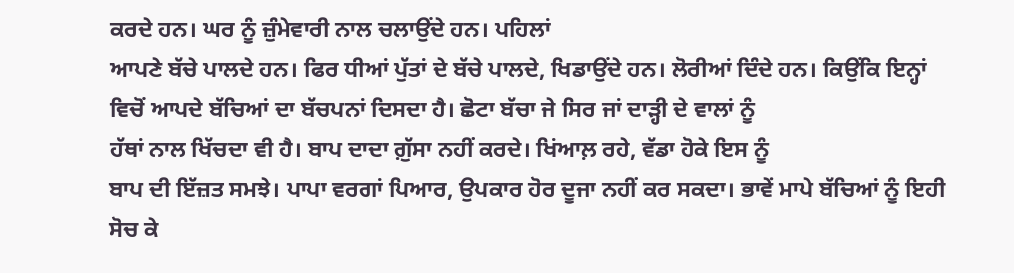ਕਰਦੇ ਹਨ। ਘਰ ਨੂੰ ਜ਼ੁੰਮੇਵਾਰੀ ਨਾਲ ਚਲਾਉਂਦੇ ਹਨ। ਪਹਿਲਾਂ
ਆਪਣੇ ਬੱਚੇ ਪਾਲਦੇ ਹਨ। ਫਿਰ ਧੀਆਂ ਪੁੱਤਾਂ ਦੇ ਬੱਚੇ ਪਾਲਦੇ, ਖਿਡਾਉਂਦੇ ਹਨ। ਲੋਰੀਆਂ ਦਿੰਦੇ ਹਨ। ਕਿਉਂਕਿ ਇਨ੍ਹਾਂ
ਵਿਚੋਂ ਆਪਦੇ ਬੱਚਿਆਂ ਦਾ ਬੱਚਪਨਾਂ ਦਿਸਦਾ ਹੈ। ਛੋਟਾ ਬੱਚਾ ਜੇ ਸਿਰ ਜਾਂ ਦਾੜ੍ਹੀ ਦੇ ਵਾਲਾਂ ਨੂੰ
ਹੱਥਾਂ ਨਾਲ ਖਿੱਚਦਾ ਵੀ ਹੈ। ਬਾਪ ਦਾਦਾ ਗ਼ੁੱਸਾ ਨਹੀਂ ਕਰਦੇ। ਖਿਂਆਲ਼ ਰਹੇ, ਵੱਡਾ ਹੋਕੇ ਇਸ ਨੂੰ
ਬਾਪ ਦੀ ਇੱਜ਼ਤ ਸਮਝੇ। ਪਾਪਾ ਵਰਗਾਂ ਪਿਆਰ, ਉਪਕਾਰ ਹੋਰ ਦੂਜਾ ਨਹੀਂ ਕਰ ਸਕਦਾ। ਭਾਵੇਂ ਮਾਪੇ ਬੱਚਿਆਂ ਨੂੰ ਇਹੀ
ਸੋਚ ਕੇ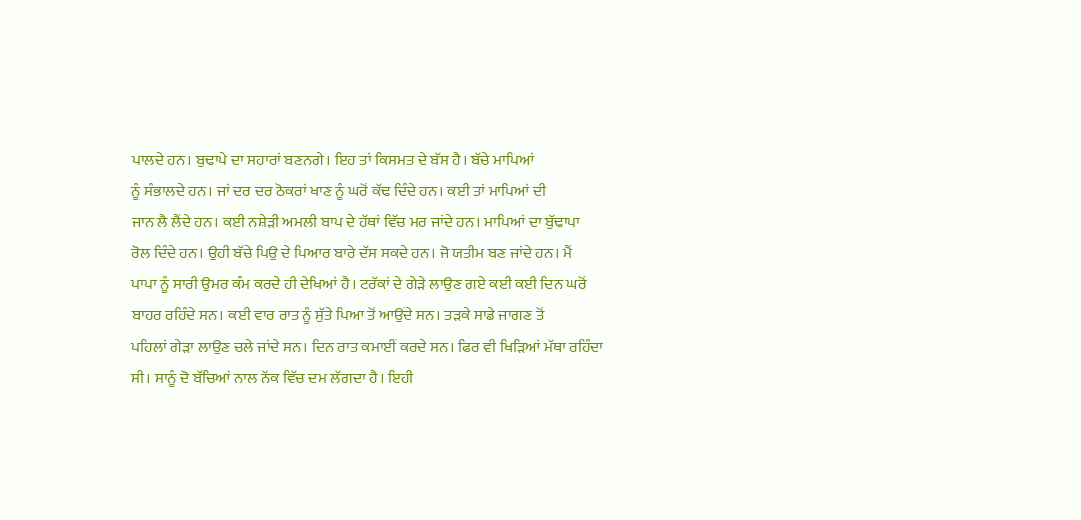ਪਾਲਦੇ ਹਨ। ਬੁਢਾਪੇ ਦਾ ਸਹਾਰਾਂ ਬਣਨਗੇ। ਇਹ ਤਾਂ ਕਿਸਮਤ ਦੇ ਬੱਸ ਹੈ। ਬੱਚੇ ਮਾਪਿਆਂ
ਨੂੰ ਸੰਭਾਲਦੇ ਹਨ। ਜਾਂ ਦਰ ਦਰ ਠੋਕਰਾਂ ਖਾਣ ਨੂੰ ਘਰੋਂ ਕੱਢ ਦਿੰਦੇ ਹਨ। ਕਈ ਤਾਂ ਮਾਪਿਆਂ ਦੀ
ਜਾਨ ਲੈ ਲੈਂਦੇ ਹਨ। ਕਈ ਨਸ਼ੇੜੀ ਅਮਲੀ ਬਾਪ ਦੇ ਹੱਥਾਂ ਵਿੱਚ ਮਰ ਜਾਂਦੇ ਹਨ। ਮਾਪਿਆਂ ਦਾ ਬੁੱਢਾਪਾ
ਰੋਲ ਦਿੰਦੇ ਹਨ। ਉਹੀ ਬੱਚੇ ਪਿਉ ਦੇ ਪਿਆਰ ਬਾਰੇ ਦੱਸ ਸਕਦੇ ਹਨ। ਜੋ ਯਤੀਮ ਬਣ ਜਾਂਦੇ ਹਨ। ਮੈਂ
ਪਾਪਾ ਨੂੰ ਸਾਰੀ ਉਮਰ ਕੰਮ ਕਰਦੇ ਹੀ ਦੇਖਿਆਂ ਹੈ। ਟਰੱਕਾਂ ਦੇ ਗੇੜੇ ਲਾਉਣ ਗਏ ਕਈ ਕਈ ਦਿਨ ਘਰੋਂ
ਬਾਹਰ ਰਹਿੰਦੇ ਸਨ। ਕਈ ਵਾਰ ਰਾਤ ਨੂੰ ਸੁੱਤੇ ਪਿਆ ਤੋਂ ਆਉਂਦੇ ਸਨ। ਤੜਕੇ ਸਾਡੇ ਜਾਗਣ ਤੋਂ
ਪਹਿਲਾਂ ਗੇੜਾ ਲਾਉਣ ਚਲੇ ਜਾਂਦੇ ਸਨ। ਦਿਨ ਰਾਤ ਕਮਾਈਂ ਕਰਦੇ ਸਨ। ਫਿਰ ਵੀ ਖਿੜਿਆਂ ਮੱਥਾ ਰਹਿੰਦਾ
ਸੀ। ਸਾਨੂੰ ਦੋ ਬੱਚਿਆਂ ਨਾਲ ਨੱਕ ਵਿੱਚ ਦਮ ਲੱਗਦਾ ਹੈ। ਇਹੀ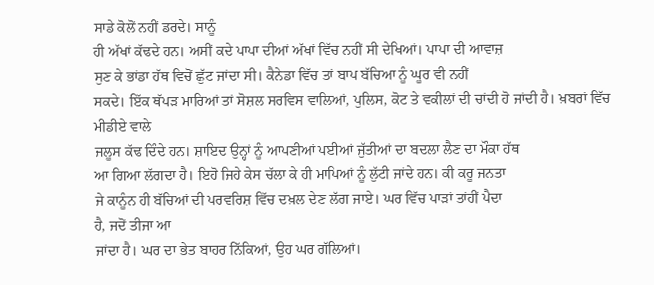ਸਾਡੇ ਕੋਲੋਂ ਨਹੀਂ ਡਰਦੇ। ਸਾਨੂੰ
ਹੀ ਅੱਖਾਂ ਕੱਢਦੇ ਹਨ। ਅਸੀਂ ਕਦੇ ਪਾਪਾ ਦੀਆਂ ਅੱਖਾਂ ਵਿੱਚ ਨਹੀਂ ਸੀ ਦੇਖਿਆਂ। ਪਾਪਾ ਦੀ ਆਵਾਜ਼
ਸੁਣ ਕੇ ਭਾਂਡਾ ਹੱਥ ਵਿਚੋਂ ਛੁੱਟ ਜਾਂਦਾ ਸੀ। ਕੈਨੇਡਾ ਵਿੱਚ ਤਾਂ ਬਾਪ ਬੱਚਿਆ ਨੂੰ ਘੂਰ ਵੀ ਨਹੀਂ
ਸਕਦੇ। ਇੱਕ ਥੱਪੜ ਮਾਰਿਆਂ ਤਾਂ ਸੋਸ਼ਲ ਸਰਵਿਸ ਵਾਲਿਆਂ, ਪੁਲਿਸ, ਕੋਟ ਤੇ ਵਕੀਲਾਂ ਦੀ ਚਾਂਦੀ ਹੋ ਜਾਂਦੀ ਹੈ। ਖ਼ਬਰਾਂ ਵਿੱਚ ਮੀਡੀਏ ਵਾਲੇ
ਜਲੂਸ ਕੱਢ ਦਿੰਦੇ ਹਨ। ਸ਼ਾਇਦ ਉਨ੍ਹਾਂ ਨੂੰ ਆਪਣੀਆਂ ਪਈਆਂ ਜੁੱਤੀਆਂ ਦਾ ਬਦਲਾ ਲੈਣ ਦਾ ਮੌਕਾ ਹੱਥ
ਆ ਗਿਆ ਲੱਗਦਾ ਹੈ। ਇਹੋ ਜਿਹੇ ਕੇਸ ਚੱਲਾ ਕੇ ਹੀ ਮਾਪਿਆਂ ਨੂੰ ਲੁੱਟੀ ਜਾਂਦੇ ਹਨ। ਕੀ ਕਰੂ ਜਨਤਾ
ਜੇ ਕਾਨੂੰਨ ਹੀ ਬੱਚਿਆਂ ਦੀ ਪਰਵਰਿਸ਼ ਵਿੱਚ ਦਖ਼ਲ ਦੇਣ ਲੱਗ ਜਾਏ। ਘਰ ਵਿੱਚ ਪਾੜਾਂ ਤਾਂਹੀਂ ਪੈਦਾ
ਹੈ, ਜਦੋਂ ਤੀਜਾ ਆ
ਜਾਂਦਾ ਹੈ। ਘਰ ਦਾ ਭੇਤ ਬਾਹਰ ਨਿੱਕਿਆਂ, ਉਹ ਘਰ ਗੱਲਿਆਂ।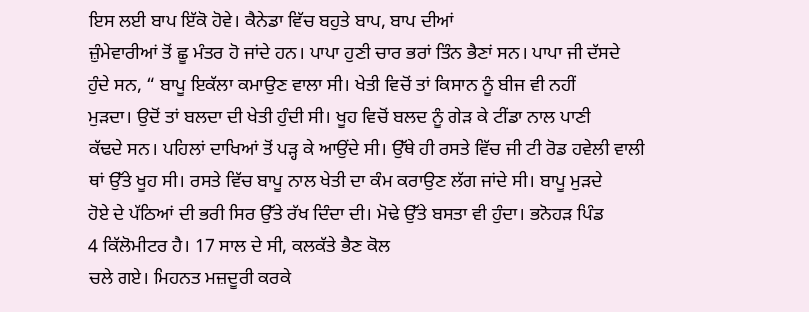ਇਸ ਲਈ ਬਾਪ ਇੱਕੋ ਹੋਵੇ। ਕੈਨੇਡਾ ਵਿੱਚ ਬਹੁਤੇ ਬਾਪ, ਬਾਪ ਦੀਆਂ
ਜ਼ੁੰਮੇਵਾਰੀਆਂ ਤੋਂ ਛੂ ਮੰਤਰ ਹੋ ਜਾਂਦੇ ਹਨ। ਪਾਪਾ ਹੁਣੀ ਚਾਰ ਭਰਾਂ ਤਿੰਨ ਭੈਣਾਂ ਸਨ। ਪਾਪਾ ਜੀ ਦੱਸਦੇ
ਹੁੰਦੇ ਸਨ, “ ਬਾਪੂ ਇਕੱਲਾ ਕਮਾਉਣ ਵਾਲਾ ਸੀ। ਖੇਤੀ ਵਿਚੋਂ ਤਾਂ ਕਿਸਾਨ ਨੂੰ ਬੀਜ ਵੀ ਨਹੀਂ
ਮੁੜਦਾ। ਉਦੋਂ ਤਾਂ ਬਲਦਾ ਦੀ ਖੇਤੀ ਹੁੰਦੀ ਸੀ। ਖੂਹ ਵਿਚੋਂ ਬਲਦ ਨੂੰ ਗੇੜ ਕੇ ਟੀਂਡਾ ਨਾਲ ਪਾਣੀ
ਕੱਢਦੇ ਸਨ। ਪਹਿਲਾਂ ਦਾਖਿਆਂ ਤੋਂ ਪੜ੍ਹ ਕੇ ਆਉਂਦੇ ਸੀ। ਉੱਥੇ ਹੀ ਰਸਤੇ ਵਿੱਚ ਜੀ ਟੀ ਰੋਡ ਹਵੇਲੀ ਵਾਲੀ
ਥਾਂ ਉੱਤੇ ਖੂਹ ਸੀ। ਰਸਤੇ ਵਿੱਚ ਬਾਪੂ ਨਾਲ ਖੇਤੀ ਦਾ ਕੰਮ ਕਰਾਉਣ ਲੱਗ ਜਾਂਦੇ ਸੀ। ਬਾਪੂ ਮੁੜਦੇ
ਹੋਏ ਦੇ ਪੱਠਿਆਂ ਦੀ ਭਰੀ ਸਿਰ ਉੱਤੇ ਰੱਖ ਦਿੰਦਾ ਦੀ। ਮੋਢੇ ਉੱਤੇ ਬਸਤਾ ਵੀ ਹੁੰਦਾ। ਭਨੋਹੜ ਪਿੰਡ
4 ਕਿੱਲੋਮੀਟਰ ਹੈ। 17 ਸਾਲ ਦੇ ਸੀ, ਕਲਕੱਤੇ ਭੈਣ ਕੋਲ
ਚਲੇ ਗਏ। ਮਿਹਨਤ ਮਜ਼ਦੂਰੀ ਕਰਕੇ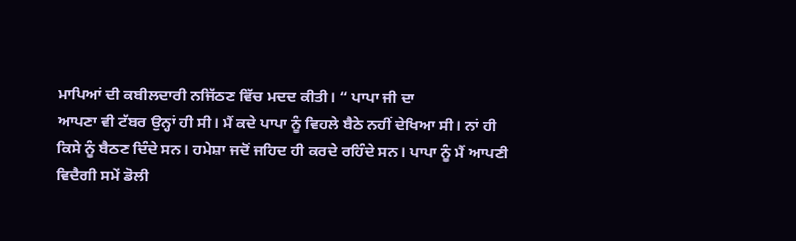ਮਾਪਿਆਂ ਦੀ ਕਬੀਲਦਾਰੀ ਨਜਿੱਠਣ ਵਿੱਚ ਮਦਦ ਕੀਤੀ। “ ਪਾਪਾ ਜੀ ਦਾ
ਆਪਣਾ ਵੀ ਟੱਬਰ ਉਨ੍ਹਾਂ ਹੀ ਸੀ। ਮੈਂ ਕਦੇ ਪਾਪਾ ਨੂੰ ਵਿਹਲੇ ਬੈਠੇ ਨਹੀਂ ਦੇਖਿਆ ਸੀ। ਨਾਂ ਹੀ
ਕਿਸੇ ਨੂੰ ਬੈਠਣ ਦਿੰਦੇ ਸਨ। ਹਮੇਸ਼ਾ ਜਦੋਂ ਜਹਿਦ ਹੀ ਕਰਦੇ ਰਹਿੰਦੇ ਸਨ। ਪਾਪਾ ਨੂੰ ਮੈਂ ਆਪਣੀ
ਵਿਦੈਗੀ ਸਮੇਂ ਡੋਲੀ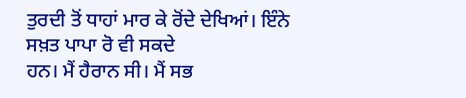ਤੁਰਦੀ ਤੋਂ ਧਾਹਾਂ ਮਾਰ ਕੇ ਰੋਂਦੇ ਦੇਖਿਆਂ। ਇੰਨੇ ਸਖ਼ਤ ਪਾਪਾ ਰੋ ਵੀ ਸਕਦੇ
ਹਨ। ਮੈਂ ਹੈਰਾਨ ਸੀ। ਮੈਂ ਸਭ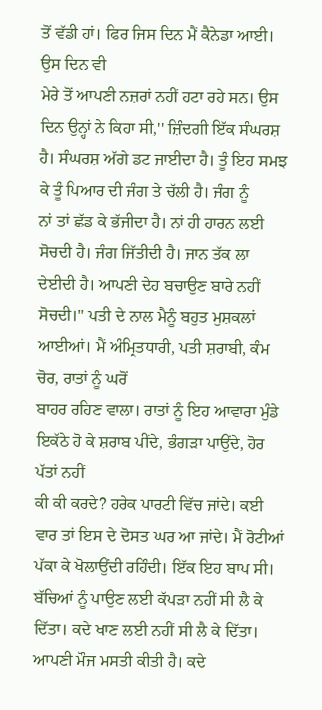ਤੋਂ ਵੱਡੀ ਹਾਂ। ਫਿਰ ਜਿਸ ਦਿਨ ਮੈਂ ਕੈਨੇਡਾ ਆਈ। ਉਸ ਦਿਨ ਵੀ
ਮੇਰੇ ਤੋਂ ਆਪਣੀ ਨਜ਼ਰਾਂ ਨਹੀਂ ਹਟਾ ਰਹੇ ਸਨ। ਉਸ ਦਿਨ ਉਨ੍ਹਾਂ ਨੇ ਕਿਹਾ ਸੀ,'' ਜ਼ਿੰਦਗੀ ਇੱਕ ਸੰਘਰਸ਼
ਹੈ। ਸੰਘਰਸ਼ ਅੱਗੇ ਡਟ ਜਾਈਦਾ ਹੈ। ਤੂੰ ਇਹ ਸਮਝ ਕੇ ਤੂੰ ਪਿਆਰ ਦੀ ਜੰਗ ਤੇ ਚੱਲੀ ਹੈ। ਜੰਗ ਨੂੰ
ਨਾਂ ਤਾਂ ਛੱਡ ਕੇ ਭੱਜੀਦਾ ਹੈ। ਨਾਂ ਹੀ ਹਾਰਨ ਲਈ ਸੋਚਦੀ ਹੈ। ਜੰਗ ਜਿੱਤੀਦੀ ਹੈ। ਜਾਨ ਤੱਕ ਲਾ
ਦੇਈਦੀ ਹੈ। ਆਪਣੀ ਦੇਹ ਬਚਾਉਣ ਬਾਰੇ ਨਹੀਂ ਸੋਚਦੀ।'' ਪਤੀ ਦੇ ਨਾਲ ਮੈਨੂੰ ਬਹੁਤ ਮੁਸ਼ਕਲਾਂ ਆਈਆਂ। ਮੈਂ ਅੰਮ੍ਰਿਤਧਾਰੀ, ਪਤੀ ਸ਼ਰਾਬੀ, ਕੰਮ ਚੋਰ, ਰਾਤਾਂ ਨੂੰ ਘਰੋਂ
ਬਾਹਰ ਰਹਿਣ ਵਾਲਾ। ਰਾਤਾਂ ਨੂੰ ਇਹ ਆਵਾਰਾ ਮੁੰਡੇ ਇਕੱਠੇ ਹੋ ਕੇ ਸ਼ਰਾਬ ਪੀਂਦੇ, ਭੰਗੜਾ ਪਾਉਂਦੇ, ਹੋਰ ਪੱਤਾਂ ਨਹੀਂ
ਕੀ ਕੀ ਕਰਦੇ? ਹਰੇਕ ਪਾਰਟੀ ਵਿੱਚ ਜਾਂਦੇ। ਕਈ ਵਾਰ ਤਾਂ ਇਸ ਦੇ ਦੋਸਤ ਘਰ ਆ ਜਾਂਦੇ। ਮੈਂ ਰੋਟੀਆਂ
ਪੱਕਾ ਕੇ ਖੋਲਾਉਂਦੀ ਰਹਿੰਦੀ। ਇੱਕ ਇਹ ਬਾਪ ਸੀ। ਬੱਚਿਆਂ ਨੂੰ ਪਾਉਣ ਲਈ ਕੱਪੜਾ ਨਹੀਂ ਸੀ ਲੈ ਕੇ
ਦਿੱਤਾ। ਕਦੇ ਖਾਣ ਲਈ ਨਹੀਂ ਸੀ ਲੈ ਕੇ ਦਿੱਤਾ। ਆਪਣੀ ਮੌਜ ਮਸਤੀ ਕੀਤੀ ਹੈ। ਕਦੇ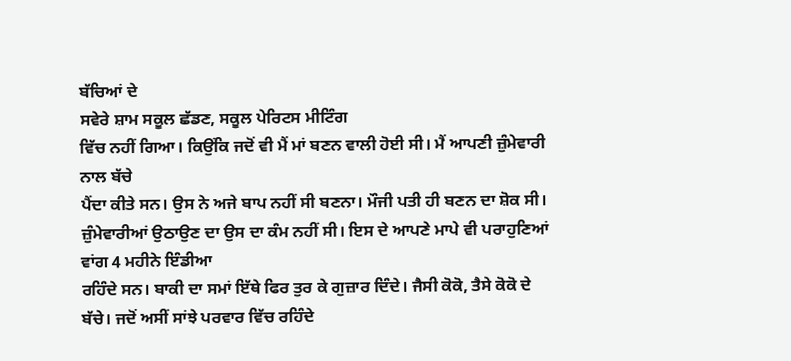ਬੱਚਿਆਂ ਦੇ
ਸਵੇਰੇ ਸ਼ਾਮ ਸਕੂਲ ਛੱਡਣ, ਸਕੂਲ ਪੇਰਿਟਸ ਮੀਟਿੰਗ
ਵਿੱਚ ਨਹੀਂ ਗਿਆ। ਕਿਉਂਕਿ ਜਦੋਂ ਵੀ ਮੈਂ ਮਾਂ ਬਣਨ ਵਾਲੀ ਹੋਈ ਸੀ। ਮੈਂ ਆਪਣੀ ਜ਼ੁੰਮੇਵਾਰੀ ਨਾਲ ਬੱਚੇ
ਪੈਂਦਾ ਕੀਤੇ ਸਨ। ਉਸ ਨੇ ਅਜੇ ਬਾਪ ਨਹੀਂ ਸੀ ਬਣਨਾ। ਮੌਜੀ ਪਤੀ ਹੀ ਬਣਨ ਦਾ ਸ਼ੋਕ ਸੀ।
ਜ਼ੁੰਮੇਵਾਰੀਆਂ ਉਠਾਉਣ ਦਾ ਉਸ ਦਾ ਕੰਮ ਨਹੀਂ ਸੀ। ਇਸ ਦੇ ਆਪਣੇ ਮਾਪੇ ਵੀ ਪਰਾਹੁਣਿਆਂ ਵਾਂਗ 4 ਮਹੀਨੇ ਇੰਡੀਆ
ਰਹਿੰਦੇ ਸਨ। ਬਾਕੀ ਦਾ ਸਮਾਂ ਇੱਥੇ ਫਿਰ ਤੁਰ ਕੇ ਗੁਜ਼ਾਰ ਦਿੰਦੇ। ਜੈਸੀ ਕੋਕੋ, ਤੈਸੇ ਕੋਕੋ ਦੇ
ਬੱਚੇ। ਜਦੋਂ ਅਸੀਂ ਸਾਂਝੇ ਪਰਵਾਰ ਵਿੱਚ ਰਹਿੰਦੇ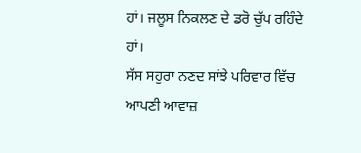ਹਾਂ। ਜਲੂਸ ਨਿਕਲਣ ਦੇ ਡਰੋ ਚੁੱਪ ਰਹਿੰਦੇ ਹਾਂ।
ਸੱਸ ਸਹੁਰਾ ਨਣਦ ਸਾਂਝੇ ਪਰਿਵਾਰ ਵਿੱਚ ਆਪਣੀ ਆਵਾਜ਼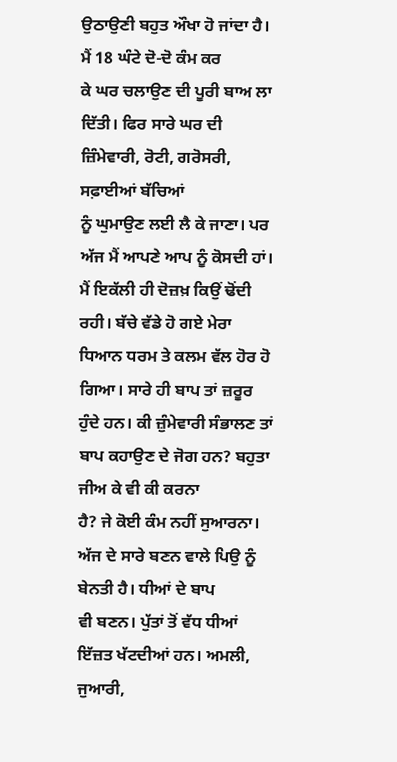ਉਠਾਉਣੀ ਬਹੁਤ ਔਖਾ ਹੋ ਜਾਂਦਾ ਹੈ। ਮੈਂ 18 ਘੰਟੇ ਦੋ-ਦੋ ਕੰਮ ਕਰ
ਕੇ ਘਰ ਚਲਾਉਣ ਦੀ ਪੂਰੀ ਬਾਅ ਲਾ ਦਿੱਤੀ। ਫਿਰ ਸਾਰੇ ਘਰ ਦੀ ਜ਼ਿੰਮੇਵਾਰੀ, ਰੋਟੀ, ਗਰੋਸਰੀ, ਸਫ਼ਾਈਆਂ ਬੱਚਿਆਂ
ਨੂੰ ਘੁਮਾਉਣ ਲਈ ਲੈ ਕੇ ਜਾਣਾ। ਪਰ ਅੱਜ ਮੈਂ ਆਪਣੇ ਆਪ ਨੂੰ ਕੋਸਦੀ ਹਾਂ। ਮੈਂ ਇਕੱਲੀ ਹੀ ਦੋਜ਼ਖ਼ ਕਿਉਂ ਢੋਂਦੀ
ਰਹੀ। ਬੱਚੇ ਵੱਡੇ ਹੋ ਗਏ ਮੇਰਾ ਧਿਆਨ ਧਰਮ ਤੇ ਕਲਮ ਵੱਲ ਹੋਰ ਹੋ ਗਿਆ। ਸਾਰੇ ਹੀ ਬਾਪ ਤਾਂ ਜ਼ਰੂਰ
ਹੁੰਦੇ ਹਨ। ਕੀ ਜ਼ੁੰਮੇਵਾਰੀ ਸੰਭਾਲਣ ਤਾਂ ਬਾਪ ਕਹਾਉਣ ਦੇ ਜੋਗ ਹਨ? ਬਹੁਤਾ ਜੀਅ ਕੇ ਵੀ ਕੀ ਕਰਨਾ
ਹੈ? ਜੇ ਕੋਈ ਕੰਮ ਨਹੀਂ ਸੁਆਰਨਾ। ਅੱਜ ਦੇ ਸਾਰੇ ਬਣਨ ਵਾਲੇ ਪਿਉ ਨੂੰ ਬੇਨਤੀ ਹੈ। ਧੀਆਂ ਦੇ ਬਾਪ
ਵੀ ਬਣਨ। ਪੁੱਤਾਂ ਤੋਂ ਵੱਧ ਧੀਆਂ ਇੱਜ਼ਤ ਖੱਟਦੀਆਂ ਹਨ। ਅਮਲੀ, ਜੁਆਰੀ,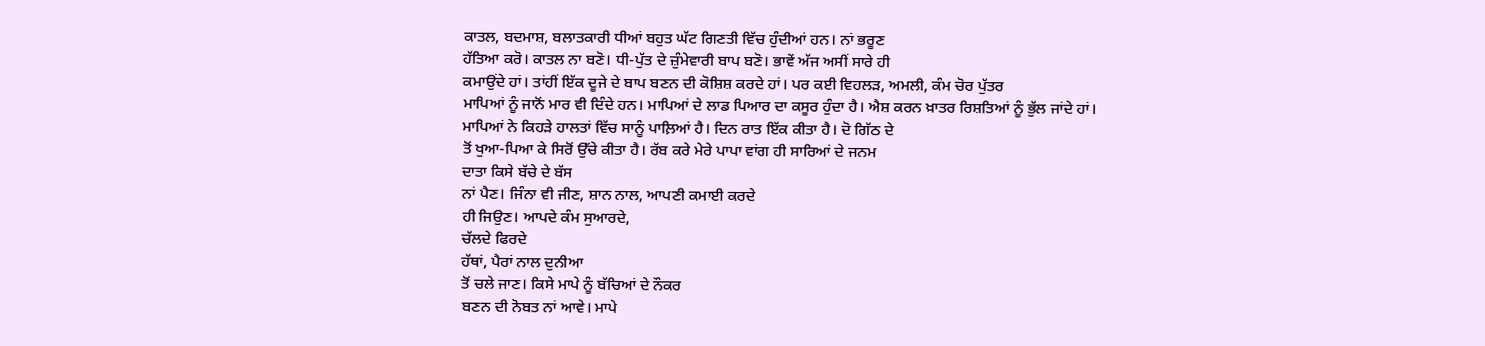ਕਾਤਲ, ਬਦਮਾਸ਼, ਬਲਾਤਕਾਰੀ ਧੀਆਂ ਬਹੁਤ ਘੱਟ ਗਿਣਤੀ ਵਿੱਚ ਹੁੰਦੀਆਂ ਹਨ। ਨਾਂ ਭਰੂਣ
ਹੱਤਿਆ ਕਰੋ। ਕਾਤਲ ਨਾ ਬਣੋ। ਧੀ-ਪੁੱਤ ਦੇ ਜ਼ੁੰਮੇਵਾਰੀ ਬਾਪ ਬਣੋ। ਭਾਵੇਂ ਅੱਜ ਅਸੀਂ ਸਾਰੇ ਹੀ
ਕਮਾਉਂਦੇ ਹਾਂ। ਤਾਂਹੀਂ ਇੱਕ ਦੂਜੇ ਦੇ ਬਾਪ ਬਣਨ ਦੀ ਕੋਸ਼ਿਸ਼ ਕਰਦੇ ਹਾਂ। ਪਰ ਕਈ ਵਿਹਲੜ, ਅਮਲੀ, ਕੰਮ ਚੋਰ ਪੁੱਤਰ
ਮਾਪਿਆਂ ਨੂੰ ਜਾਨੋਂ ਮਾਰ ਵੀ ਦਿੰਦੇ ਹਨ। ਮਾਪਿਆਂ ਦੇ ਲਾਡ ਪਿਆਰ ਦਾ ਕਸੂਰ ਹੁੰਦਾ ਹੈ। ਐਸ਼ ਕਰਨ ਖ਼ਾਤਰ ਰਿਸ਼ਤਿਆਂ ਨੂੰ ਭੁੱਲ ਜਾਂਦੇ ਹਾਂ।
ਮਾਪਿਆਂ ਨੇ ਕਿਹੜੇ ਹਾਲਤਾਂ ਵਿੱਚ ਸਾਨੂੰ ਪਾਲ਼ਿਆਂ ਹੈ। ਦਿਨ ਰਾਤ ਇੱਕ ਕੀਤਾ ਹੈ। ਦੋ ਗਿੱਠ ਦੇ
ਤੋਂ ਖੁਆ-ਪਿਆ ਕੇ ਸਿਰੋਂ ਉੱਚੇ ਕੀਤਾ ਹੈ। ਰੱਬ ਕਰੇ ਮੇਰੇ ਪਾਪਾ ਵਾਂਗ ਹੀ ਸਾਰਿਆਂ ਦੇ ਜਨਮ
ਦਾਤਾ ਕਿਸੇ ਬੱਚੇ ਦੇ ਬੱਸ
ਨਾਂ ਪੈਣ। ਜਿੰਨਾ ਵੀ ਜੀਣ, ਸ਼ਾਨ ਨਾਲ, ਆਪਣੀ ਕਮਾਈ ਕਰਦੇ
ਹੀ ਜਿਉਣ। ਆਪਦੇ ਕੰਮ ਸੁਆਰਦੇ,
ਚੱਲਦੇ ਫਿਰਦੇ
ਹੱਥਾਂ, ਪੈਰਾਂ ਨਾਲ ਦੁਨੀਆ
ਤੋਂ ਚਲੇ ਜਾਣ। ਕਿਸੇ ਮਾਪੇ ਨੂੰ ਬੱਚਿਆਂ ਦੇ ਨੌਕਰ
ਬਣਨ ਦੀ ਨੋਬਤ ਨਾਂ ਆਵੇ। ਮਾਪੇ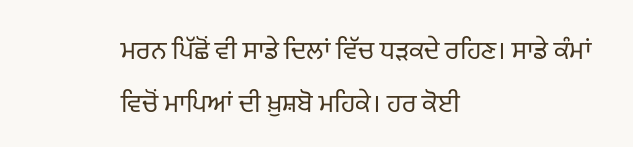ਮਰਨ ਪਿੱਛੋਂ ਵੀ ਸਾਡੇ ਦਿਲਾਂ ਵਿੱਚ ਧੜਕਦੇ ਰਹਿਣ। ਸਾਡੇ ਕੰਮਾਂ
ਵਿਚੋਂ ਮਾਪਿਆਂ ਦੀ ਖ਼ੁਸ਼ਬੋ ਮਹਿਕੇ। ਹਰ ਕੋਈ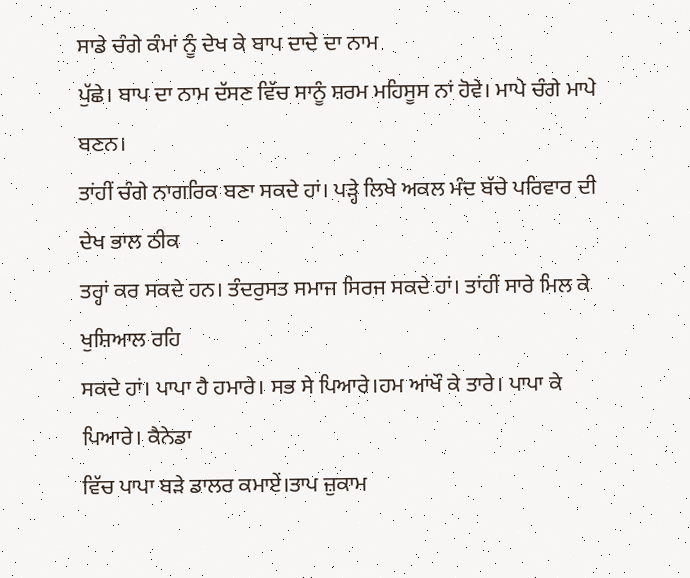ਸਾਡੇ ਚੰਗੇ ਕੰਮਾਂ ਨੂੰ ਦੇਖ ਕੇ ਬਾਪ ਦਾਦੇ ਦਾ ਨਾਮ
ਪੁੱਛੇ। ਬਾਪ ਦਾ ਨਾਮ ਦੱਸਣ ਵਿੱਚ ਸਾਨੂੰ ਸ਼ਰਮ ਮਹਿਸੂਸ ਨਾਂ ਹੋਵੇ। ਮਾਪੇ ਚੰਗੇ ਮਾਪੇ ਬਣਨ।
ਤਾਂਹੀਂ ਚੰਗੇ ਨਾਗਰਿਕ ਬਣਾ ਸਕਦੇ ਹਾਂ। ਪੜ੍ਹੇ ਲਿਖੇ ਅਕਲ ਮੰਦ ਬੱਚੇ ਪਰਿਵਾਰ ਦੀ ਦੇਖ ਭਾਲ ਠੀਕ
ਤਰ੍ਹਾਂ ਕਰ ਸਕਦੇ ਹਨ। ਤੰਦਰੁਸਤ ਸਮਾਜ ਸਿਰਜ ਸਕਦੇ ਹਾਂ। ਤਾਂਹੀਂ ਸਾਰੇ ਮਿਲ ਕੇ ਖੁਸ਼ਿਆਲ ਰਹਿ
ਸਕਦੇ ਹਾਂ। ਪਾਪਾ ਹੈ ਹਮਾਰੇ। ਸਭ ਸੇ ਪਿਆਰੇ।ਹਮ ਆਂਖੌ ਕੇ ਤਾਰੇ। ਪਾਪਾ ਕੇ ਪਿਆਰੇ। ਕੈਨੇਡਾ
ਵਿੱਚ ਪਾਪਾ ਬੜੇ ਡਾਲਰ ਕਮਾਏਂ।ਤਾਪ ਜ਼ੁਕਾਮ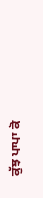ਕੁੱਝ ਪਾਪਾ ਕੋ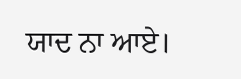ਯਾਦ ਨਾ ਆਏ।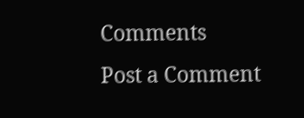Comments
Post a Comment